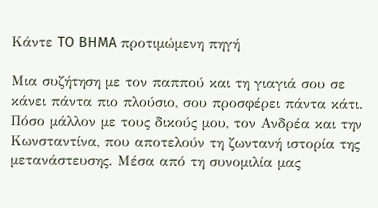Κάντε TO BHMA προτιμώμενη πηγή

Μια συζήτηση με τον παππού και τη γιαγιά σου σε κάνει πάντα πιο πλούσιο, σου προσφέρει πάντα κάτι. Πόσο μάλλον με τους δικούς μου, τον Ανδρέα και την Κωνσταντίνα, που αποτελούν τη ζωντανή ιστορία της μετανάστευσης. Μέσα από τη συνομιλία μας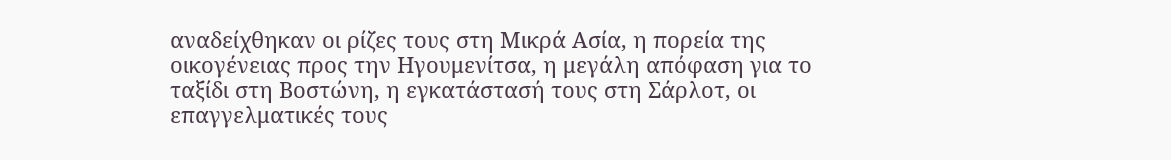αναδείχθηκαν οι ρίζες τους στη Μικρά Ασία, η πορεία της οικογένειας προς την Ηγουμενίτσα, η μεγάλη απόφαση για το ταξίδι στη Βοστώνη, η εγκατάστασή τους στη Σάρλοτ, οι επαγγελματικές τους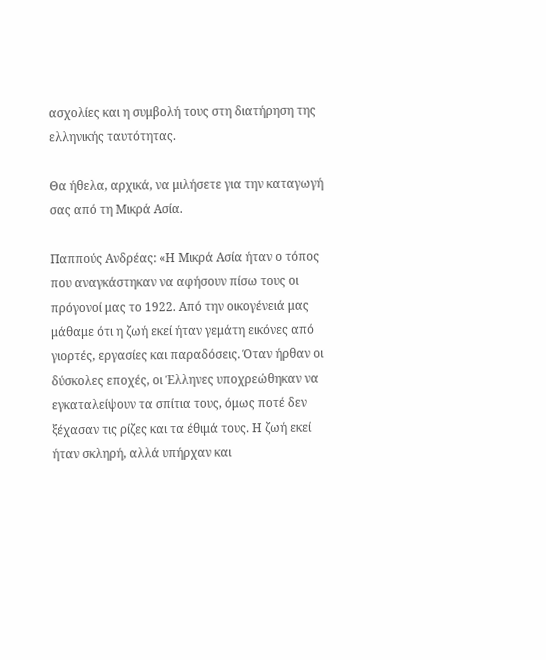ασχολίες και η συμβολή τους στη διατήρηση της ελληνικής ταυτότητας.

Θα ήθελα, αρχικά, να μιλήσετε για την καταγωγή σας από τη Μικρά Ασία.

Παππούς Ανδρέας: «Η Μικρά Ασία ήταν ο τόπος που αναγκάστηκαν να αφήσουν πίσω τους οι πρόγονοί μας το 1922. Από την οικογένειά μας μάθαμε ότι η ζωή εκεί ήταν γεμάτη εικόνες από γιορτές, εργασίες και παραδόσεις. Όταν ήρθαν οι δύσκολες εποχές, οι Έλληνες υποχρεώθηκαν να εγκαταλείψουν τα σπίτια τους, όμως ποτέ δεν ξέχασαν τις ρίζες και τα έθιμά τους. Η ζωή εκεί ήταν σκληρή, αλλά υπήρχαν και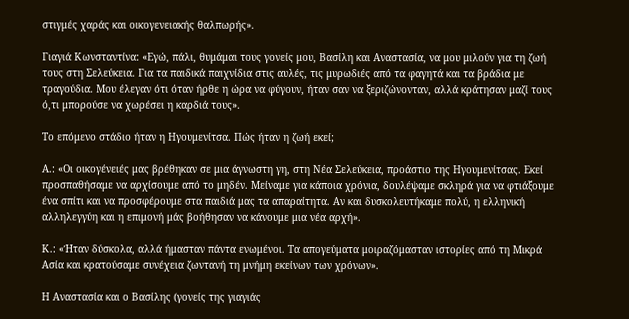στιγμές χαράς και οικογενειακής θαλπωρής».

Γιαγιά Κωνσταντίνα: «Εγώ, πάλι, θυμάμαι τους γονείς μου, Βασίλη και Αναστασία, να μου μιλούν για τη ζωή τους στη Σελεύκεια. Για τα παιδικά παιχνίδια στις αυλές, τις μυρωδιές από τα φαγητά και τα βράδια με τραγούδια. Μου έλεγαν ότι όταν ήρθε η ώρα να φύγουν, ήταν σαν να ξεριζώνονταν, αλλά κράτησαν μαζί τους ό,τι μπορούσε να χωρέσει η καρδιά τους».

Το επόμενο στάδιο ήταν η Ηγουμενίτσα. Πώς ήταν η ζωή εκεί;

Α.: «Οι οικογένειές μας βρέθηκαν σε μια άγνωστη γη, στη Νέα Σελεύκεια, προάστιο της Ηγουμενίτσας. Εκεί προσπαθήσαμε να αρχίσουμε από το μηδέν. Μείναμε για κάποια χρόνια, δουλέψαμε σκληρά για να φτιάξουμε ένα σπίτι και να προσφέρουμε στα παιδιά μας τα απαραίτητα. Αν και δυσκολευτήκαμε πολύ, η ελληνική αλληλεγγύη και η επιμονή μάς βοήθησαν να κάνουμε μια νέα αρχή».

Κ.: «Ήταν δύσκολα, αλλά ήμασταν πάντα ενωμένοι. Τα απογεύματα μοιραζόμασταν ιστορίες από τη Μικρά Ασία και κρατούσαμε συνέχεια ζωντανή τη μνήμη εκείνων των χρόνων».

Η Αναστασία και ο Βασίλης (γονείς της γιαγιάς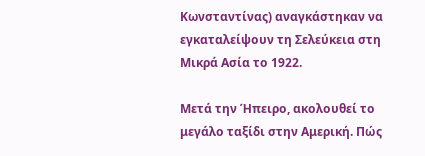Κωνσταντίνας) αναγκάστηκαν να εγκαταλείψουν τη Σελεύκεια στη Μικρά Ασία το 1922.

Μετά την Ήπειρο, ακολουθεί το μεγάλο ταξίδι στην Αμερική. Πώς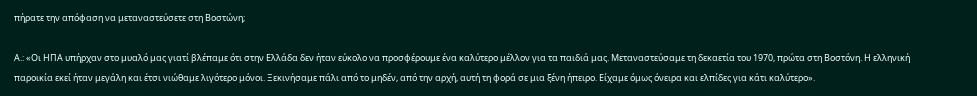πήρατε την απόφαση να μεταναστεύσετε στη Βοστώνη;

Α.: «Οι ΗΠΑ υπήρχαν στο μυαλό μας γιατί βλέπαμε ότι στην Ελλάδα δεν ήταν εύκολο να προσφέρουμε ένα καλύτερο μέλλον για τα παιδιά μας. Μεταναστεύσαμε τη δεκαετία του 1970, πρώτα στη Βοστόνη. Η ελληνική παροικία εκεί ήταν μεγάλη και έτσι νιώθαμε λιγότερο μόνοι. Ξεκινήσαμε πάλι από το μηδέν, από την αρχή, αυτή τη φορά σε μια ξένη ήπειρο. Είχαμε όμως όνειρα και ελπίδες για κάτι καλύτερο».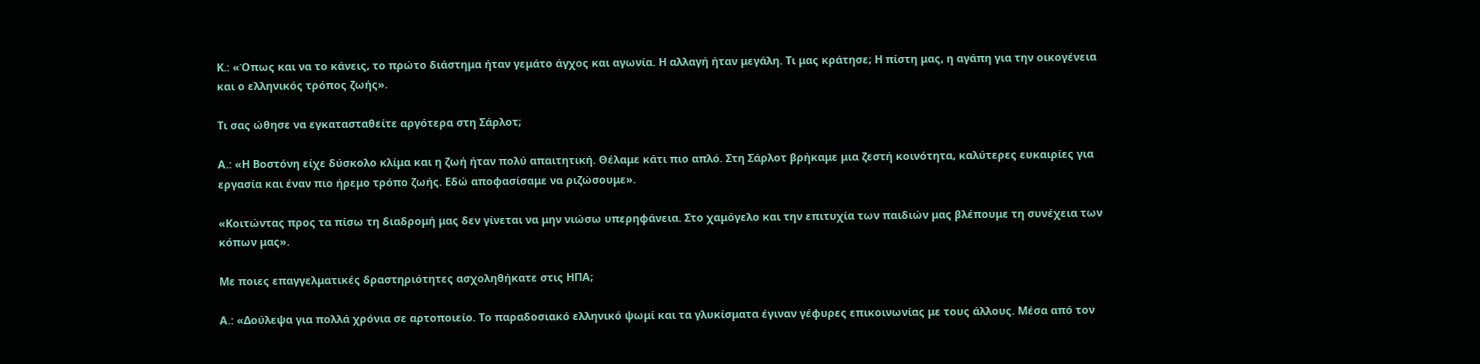Κ.: «Όπως και να το κάνεις, το πρώτο διάστημα ήταν γεμάτο άγχος και αγωνία. Η αλλαγή ήταν μεγάλη. Τι μας κράτησε; Η πίστη μας, η αγάπη για την οικογένεια και ο ελληνικός τρόπος ζωής».

Τι σας ώθησε να εγκατασταθείτε αργότερα στη Σάρλοτ;

Α.: «Η Βοστόνη είχε δύσκολο κλίμα και η ζωή ήταν πολύ απαιτητική. Θέλαμε κάτι πιο απλό. Στη Σάρλοτ βρήκαμε μια ζεστή κοινότητα, καλύτερες ευκαιρίες για εργασία και έναν πιο ήρεμο τρόπο ζωής. Εδώ αποφασίσαμε να ριζώσουμε».

«Κοιτώντας προς τα πίσω τη διαδρομή μας δεν γίνεται να μην νιώσω υπερηφάνεια. Στο χαμόγελο και την επιτυχία των παιδιών μας βλέπουμε τη συνέχεια των κόπων μας».

Με ποιες επαγγελματικές δραστηριότητες ασχοληθήκατε στις ΗΠΑ;

Α.: «Δούλεψα για πολλά χρόνια σε αρτοποιείο. Το παραδοσιακό ελληνικό ψωμί και τα γλυκίσματα έγιναν γέφυρες επικοινωνίας με τους άλλους. Μέσα από τον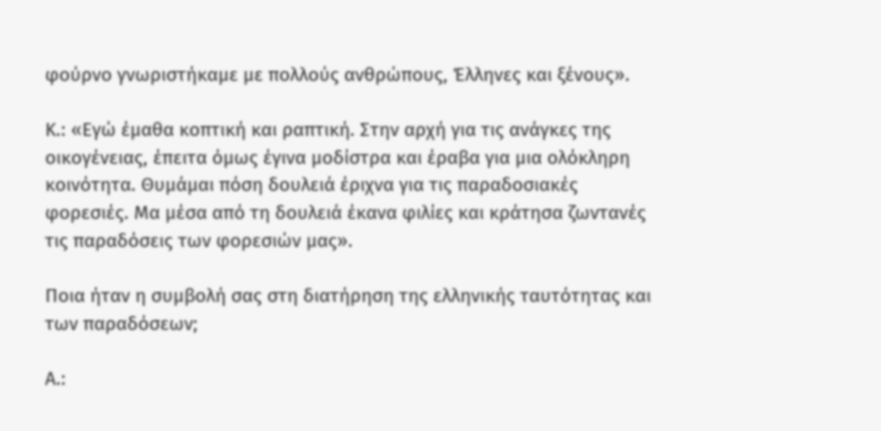φούρνο γνωριστήκαμε με πολλούς ανθρώπους, Έλληνες και ξένους».

Κ.: «Εγώ έμαθα κοπτική και ραπτική. Στην αρχή για τις ανάγκες της οικογένειας, έπειτα όμως έγινα μοδίστρα και έραβα για μια ολόκληρη κοινότητα. Θυμάμαι πόση δουλειά έριχνα για τις παραδοσιακές φορεσιές. Μα μέσα από τη δουλειά έκανα φιλίες και κράτησα ζωντανές τις παραδόσεις των φορεσιών μας».

Ποια ήταν η συμβολή σας στη διατήρηση της ελληνικής ταυτότητας και των παραδόσεων;

Α.: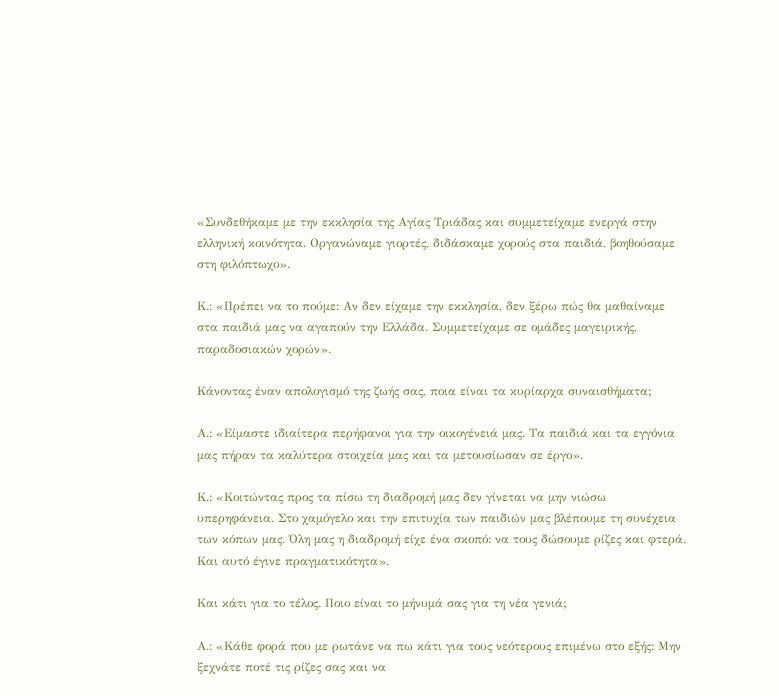«Συνδεθήκαμε με την εκκλησία της Αγίας Τριάδας και συμμετείχαμε ενεργά στην ελληνική κοινότητα. Οργανώναμε γιορτές, διδάσκαμε χορούς στα παιδιά, βοηθούσαμε στη φιλόπτωχο».

Κ.: «Πρέπει να το πούμε: Αν δεν είχαμε την εκκλησία, δεν ξέρω πώς θα μαθαίναμε στα παιδιά μας να αγαπούν την Ελλάδα. Συμμετείχαμε σε ομάδες μαγειρικής, παραδοσιακών χορών».

Κάνοντας έναν απολογισμό της ζωής σας, ποια είναι τα κυρίαρχα συναισθήματα;

Α.: «Είμαστε ιδιαίτερα περήφανοι για την οικογένειά μας. Τα παιδιά και τα εγγόνια μας πήραν τα καλύτερα στοιχεία μας και τα μετουσίωσαν σε έργο».

Κ.: «Κοιτώντας προς τα πίσω τη διαδρομή μας δεν γίνεται να μην νιώσω υπερηφάνεια. Στο χαμόγελο και την επιτυχία των παιδιών μας βλέπουμε τη συνέχεια των κόπων μας. Όλη μας η διαδρομή είχε ένα σκοπό: να τους δώσουμε ρίζες και φτερά. Και αυτό έγινε πραγματικότητα».

Και κάτι για το τέλος. Ποιο είναι το μήνυμά σας για τη νέα γενιά;

Α.: «Κάθε φορά που με ρωτάνε να πω κάτι για τους νεότερους επιμένω στο εξής: Μην ξεχνάτε ποτέ τις ρίζες σας και να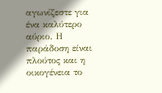αγωνίζεστε για ένα καλύτερο αύριο. Η παράδοση είναι πλούτος και η οικογένεια το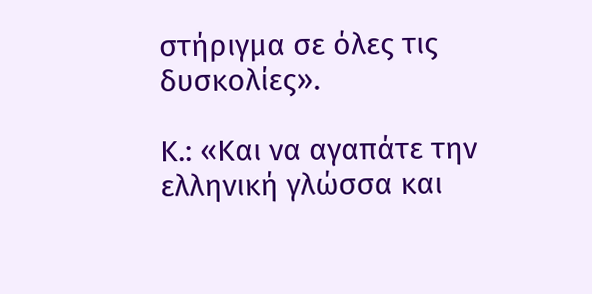στήριγμα σε όλες τις δυσκολίες».

Κ.: «Και να αγαπάτε την ελληνική γλώσσα και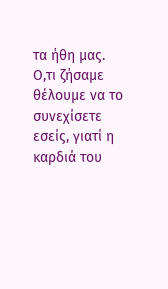τα ήθη μας. Ο,τι ζήσαμε θέλουμε να το συνεχίσετε εσείς, γιατί η καρδιά του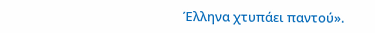Έλληνα χτυπάει παντού».